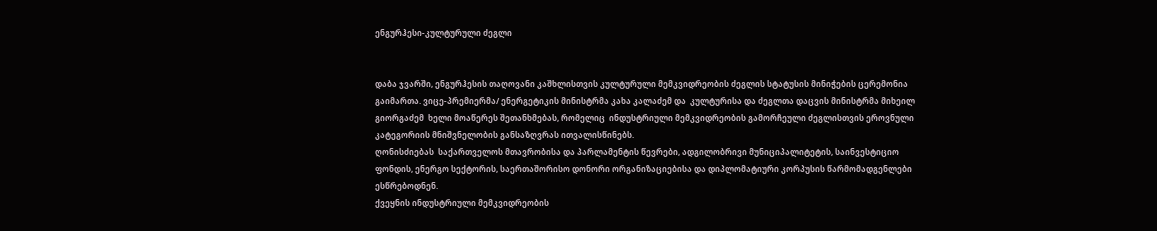ენგურჰესი-კულტურული ძეგლი


დაბა ჯვარში, ენგურჰესის თაღოვანი კაშხლისთვის კულტურული მემკვიდრეობის ძეგლის სტატუსის მინიჭების ცერემონია გაიმართა. ვიცე-პრემიერმა/ ენერგეტიკის მინისტრმა კახა კალაძემ და  კულტურისა და ძეგლთა დაცვის მინისტრმა მიხეილ გიორგაძემ  ხელი მოაწერეს შეთანხმებას, რომელიც  ინდუსტრიული მემკვიდრეობის გამორჩეული ძეგლისთვის ეროვნული კატეგორიის მნიშვნელობის განსაზღვრას ითვალისწინებს.
ღონისძიებას  საქართველოს მთავრობისა და პარლამენტის წევრები, ადგილობრივი მუნიციპალიტეტის, საინვესტიციო ფონდის, ენერგო სექტორის, საერთაშორისო დონორი ორგანიზაციებისა და დიპლომატიური კორპუსის წარმომადგენლები ესწრებოდნენ.
ქვეყნის ინდუსტრიული მემკვიდრეობის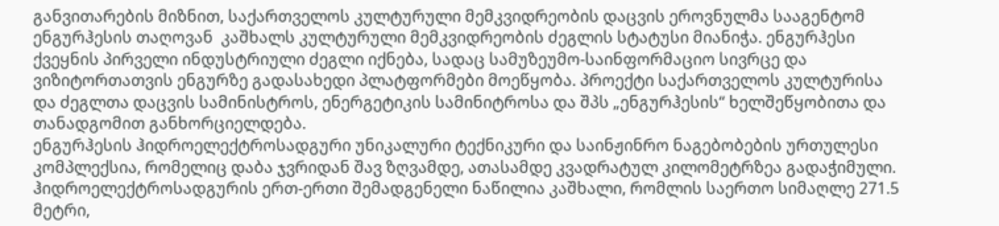განვითარების მიზნით, საქართველოს კულტურული მემკვიდრეობის დაცვის ეროვნულმა სააგენტომ ენგურჰესის თაღოვან  კაშხალს კულტურული მემკვიდრეობის ძეგლის სტატუსი მიანიჭა. ენგურჰესი ქვეყნის პირველი ინდუსტრიული ძეგლი იქნება, სადაც სამუზეუმო-საინფორმაციო სივრცე და ვიზიტორთათვის ენგურზე გადასახედი პლატფორმები მოეწყობა. პროექტი საქართველოს კულტურისა და ძეგლთა დაცვის სამინისტროს, ენერგეტიკის სამინიტროსა და შპს „ენგურჰესის“ ხელშეწყობითა და თანადგომით განხორციელდება.
ენგურჰესის ჰიდროელექტროსადგური უნიკალური ტექნიკური და საინჟინრო ნაგებობების ურთულესი კომპლექსია, რომელიც დაბა ჯვრიდან შავ ზღვამდე, ათასამდე კვადრატულ კილომეტრზეა გადაჭიმული. ჰიდროელექტროსადგურის ერთ-ერთი შემადგენელი ნაწილია კაშხალი, რომლის საერთო სიმაღლე 271.5 მეტრი,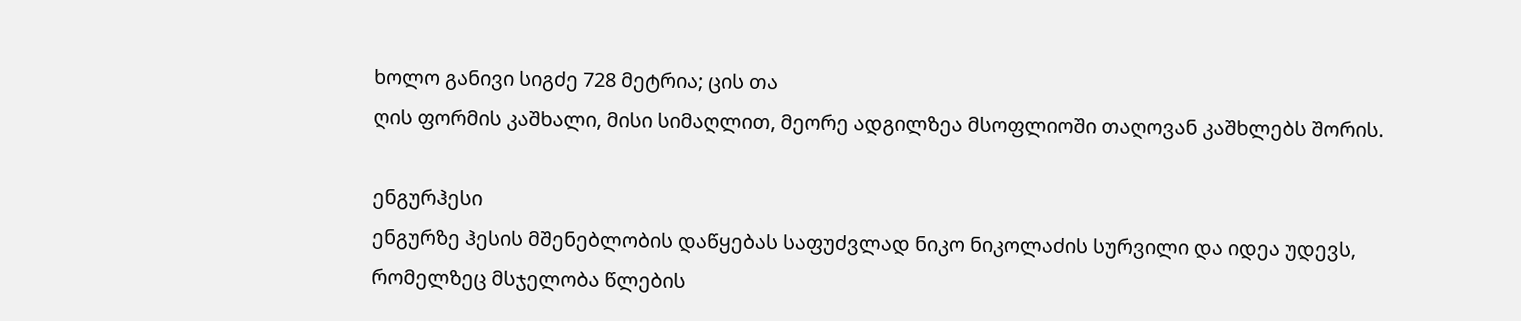ხოლო განივი სიგძე 728 მეტრია; ცის თა
ღის ფორმის კაშხალი, მისი სიმაღლით, მეორე ადგილზეა მსოფლიოში თაღოვან კაშხლებს შორის.

ენგურჰესი
ენგურზე ჰესის მშენებლობის დაწყებას საფუძვლად ნიკო ნიკოლაძის სურვილი და იდეა უდევს, რომელზეც მსჯელობა წლების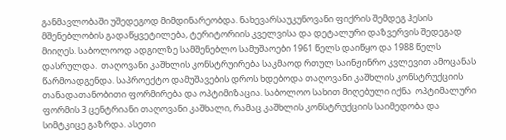განმავლობაში უშედეგოდ მიმდინარეობდა. ნახევარსაუკუნოვანი ფიქრის შემდეგ ჰესის მშენებლობის გადაწყვეტილება, ტერიტორიის კველვისა და დეტალური დაზვერვის შედეგად მიიღეს. საბოლოოდ ადგილზე სამშენებლო სამუშაოები 1961 წელს დაიწყო და 1988 წელს დასრულდა.  თაღოვანი კაშხლის კონსტრუირება საკმაოდ რთულ საინჟინრო კვლევით ამოცანას წარმოადგენდა. საპროექტო დამუშავების დროს ხდებოდა თაღოვანი კაშხლის კონსტრუქციის თანადათანობითი ფორმირება და ოპტიმიზაცია. საბოლოო სახით მიღებული იქნა  ოპტიმალური ფორმის 3 ცენტრიანი თაღოვანი კაშხალი, რამაც კაშხლის კონსტრუქციის საიმედობა და სიმტკიცე გაზრდა. ასეთი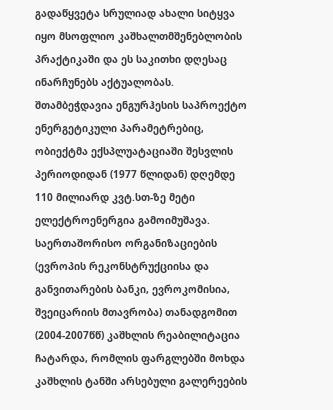გადაწყვეტა სრულიად ახალი სიტყვა იყო მსოფლიო კაშხალთმშენებლობის პრაქტიკაში და ეს საკითხი დღესაც ინარჩუნებს აქტუალობას. შთამბეჭდავია ენგურჰესის საპროექტო ენერგეტიკული პარამეტრებიც, ობიექტმა ექსპლუატაციაში შესვლის პერიოდიდან (1977 წლიდან) დღემდე 110 მილიარდ კვტ.სთ-ზე მეტი ელექტროენერგია გამოიმუშავა.
საერთაშორისო ორგანიზაციების (ევროპის რეკონსტრუქციისა და განვითარების ბანკი, ევროკომისია, შვეიცარიის მთავრობა) თანადგომით (2004-2007წწ) კაშხლის რეაბილიტაცია ჩატარდა, რომლის ფარგლებში მოხდა კაშხლის ტანში არსებული გალერეების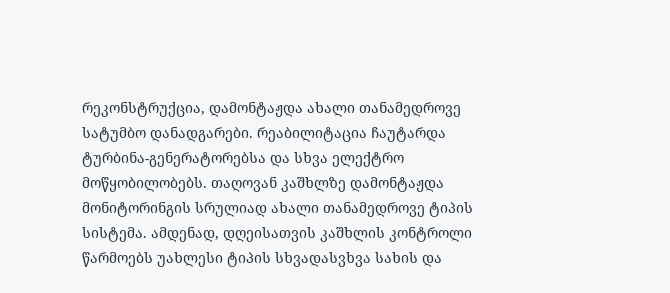რეკონსტრუქცია, დამონტაჟდა ახალი თანამედროვე სატუმბო დანადგარები. რეაბილიტაცია ჩაუტარდა ტურბინა-გენერატორებსა და სხვა ელექტრო მოწყობილობებს. თაღოვან კაშხლზე დამონტაჟდა მონიტორინგის სრულიად ახალი თანამედროვე ტიპის სისტემა. ამდენად, დღეისათვის კაშხლის კონტროლი წარმოებს უახლესი ტიპის სხვადასვხვა სახის და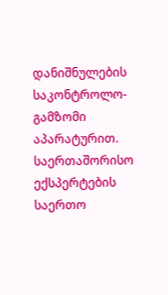დანიშნულების საკონტროლო-გამზომი აპარატურით. საერთაშორისო ექსპერტების საერთო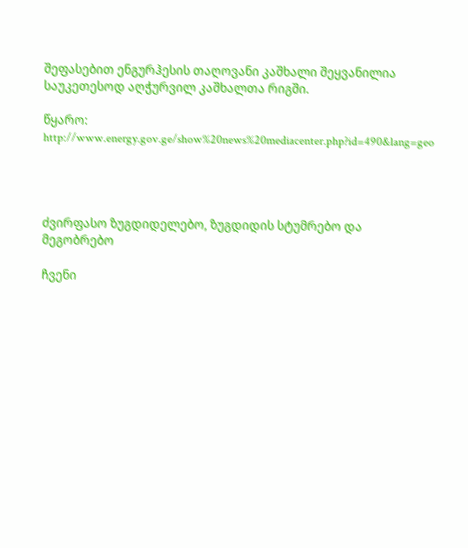შეფასებით ენგურჰესის თაღოვანი კაშხალი შეყვანილია საუკეთესოდ აღჭურვილ კაშხალთა რიგში.

წყარო: http://www.energy.gov.ge/show%20news%20mediacenter.php?id=490&lang=geo




ძვირფასო ზუგდიდელებო, ზუგდიდის სტუმრებო და მეგობრებო

ჩვენი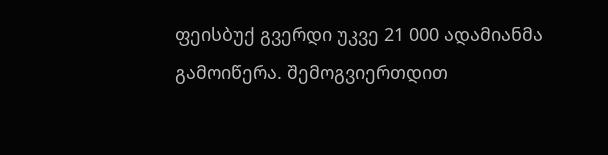ფეისბუქ გვერდი უკვე 21 000 ადამიანმა გამოიწერა. შემოგვიერთდით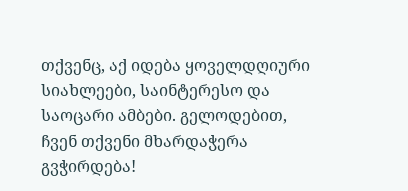თქვენც, აქ იდება ყოველდღიური სიახლეები, საინტერესო და საოცარი ამბები. გელოდებით, ჩვენ თქვენი მხარდაჭერა გვჭირდება!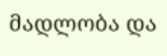მადლობა და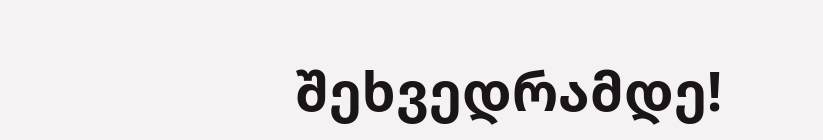შეხვედრამდე!